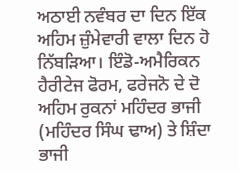ਅਠਾਈ ਨਵੰਬਰ ਦਾ ਦਿਨ ਇੱਕ ਅਹਿਮ ਜ਼ੁੰਮੇਵਾਰੀ ਵਾਲਾ ਦਿਨ ਹੋ ਨਿੱਬੜਿਆ। ਇੰਡੋ-ਅਮੈਰਿਕਨ ਹੈਰੀਟੇਜ ਫੋਰਮ, ਫਰੇਜਨੋ ਦੇ ਦੋ ਅਹਿਮ ਰੁਕਨਾਂ ਮਹਿੰਦਰ ਭਾਜੀ (ਮਹਿੰਦਰ ਸਿੰਘ ਢਾਅ) ਤੇ ਸ਼ਿੰਦਾ ਭਾਜੀ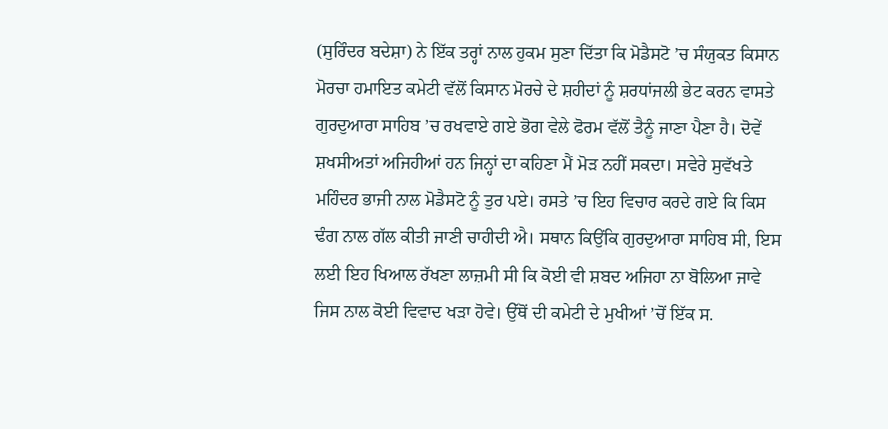(ਸੁਰਿੰਦਰ ਬਦੇਸ਼ਾ) ਨੇ ਇੱਕ ਤਰ੍ਹਾਂ ਨਾਲ ਹੁਕਮ ਸੁਣਾ ਦਿੱਤਾ ਕਿ ਮੋਡੈਸਟੋ ’ਚ ਸੰਯੁਕਤ ਕਿਸਾਨ ਮੋਰਚਾ ਹਮਾਇਤ ਕਮੇਟੀ ਵੱਲੋਂ ਕਿਸਾਨ ਮੋਰਚੇ ਦੇ ਸ਼ਹੀਦਾਂ ਨੂੰ ਸ਼ਰਧਾਂਜਲੀ ਭੇਟ ਕਰਨ ਵਾਸਤੇ ਗੁਰਦੁਆਰਾ ਸਾਹਿਬ ’ਚ ਰਖਵਾਏ ਗਏ ਭੋਗ ਵੇਲੇ ਫੋਰਮ ਵੱਲੋਂ ਤੈਨੂੰ ਜਾਣਾ ਪੈਣਾ ਹੈ। ਦੋਵੇਂ ਸ਼ਖਸੀਅਤਾਂ ਅਜਿਹੀਆਂ ਹਨ ਜਿਨ੍ਹਾਂ ਦਾ ਕਹਿਣਾ ਮੈਂ ਮੋੜ ਨਹੀਂ ਸਕਦਾ। ਸਵੇਰੇ ਸੁਵੱਖਤੇ ਮਹਿੰਦਰ ਭਾਜੀ ਨਾਲ ਮੋਡੈਸਟੋ ਨੂੰ ਤੁਰ ਪਏ। ਰਸਤੇ ’ਚ ਇਹ ਵਿਚਾਰ ਕਰਦੇ ਗਏ ਕਿ ਕਿਸ ਢੰਗ ਨਾਲ ਗੱਲ ਕੀਤੀ ਜਾਣੀ ਚਾਹੀਦੀ ਐ। ਸਥਾਨ ਕਿਉਂਕਿ ਗੁਰਦੁਆਰਾ ਸਾਹਿਬ ਸੀ, ਇਸ ਲਈ ਇਹ ਖਿਆਲ ਰੱਖਣਾ ਲਾਜ਼ਮੀ ਸੀ ਕਿ ਕੋਈ ਵੀ ਸ਼ਬਦ ਅਜਿਹਾ ਨਾ ਬੋਲਿਆ ਜਾਵੇ ਜਿਸ ਨਾਲ ਕੋਈ ਵਿਵਾਦ ਖੜਾ ਹੋਵੇ। ਉੱਥੋਂ ਦੀ ਕਮੇਟੀ ਦੇ ਮੁਖੀਆਂ ’ਚੋਂ ਇੱਕ ਸ.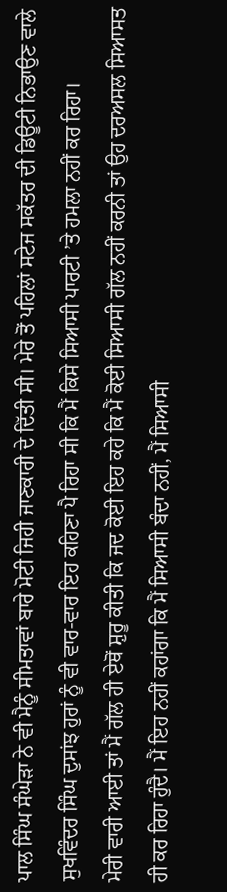ਪਾਲ ਸਿੰਘ ਸੰਘੇੜਾ ਨੇ ਵੀ ਮੈਨੂੰ ਸੀਮਤਾਵਾਂ ਬਾਰੇ ਮੋਟੀ ਜਿਹੀ ਜਾਣਕਾਰੀ ਦੇ ਦਿੱਤੀ ਸੀ। ਮੇਰੇ ਤੋਂ ਪਹਿਲਾਂ ਸਟੇਜ ਸਕੱਤਰ ਦੀ ਡਿਊਟੀ ਨਿਭਾਉਣ ਵਾਲੇ ਸੁਖਵਿੰਦਰ ਸਿੰਘ ਦੁਸਾਂਝ ਹੁਰਾਂ ਨੂੰ ਵੀ ਵਾਰ-ਵਾਰ ਇਹ ਕਹਿਣਾ ਪੈ ਰਿਹਾ ਸੀ ਕਿ ਮੈਂ ਕਿਸੇ ਸਿਆਸੀ ਪਾਰਟੀ ’ਤੇ ਹਮਲਾ ਨਹੀਂ ਕਰ ਰਿਹਾ।
ਮੇਰੀ ਵਾਰੀ ਆਈ ਤਾਂ ਮੈਂ ਗੱਲ ਹੀ ਏਥੋਂ ਸ਼ੁਰੂ ਕੀਤੀ ਕਿ ਜਦ ਕੋਈ ਇਹ ਕਹੇ ਕਿ ਮੈਂ ਕੋਈ ਸਿਆਸੀ ਗੱਲ ਨਹੀਂ ਕਰਨੀ ਤਾਂ ਉਹ ਦਰਅਸਲ ਸਿਆਸਤ ਹੀ ਕਰ ਰਿਹਾ ਹੁੰਦੈ। ਮੈਂ ਇਹ ਨਹੀਂ ਕਹਾਂਗਾ ਕਿ ਮੈਂ ਸਿਆਸੀ ਬੰਦਾ ਨਹੀਂ, ਮੈਂ ਸਿਆਸੀ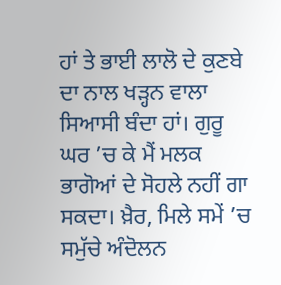ਹਾਂ ਤੇ ਭਾਈ ਲਾਲੋ ਦੇ ਕੁਣਬੇ ਦਾ ਨਾਲ ਖੜ੍ਹਨ ਵਾਲਾ ਸਿਆਸੀ ਬੰਦਾ ਹਾਂ। ਗੁਰੂ ਘਰ ’ਚ ਕੇ ਮੈਂ ਮਲਕ ਭਾਗੋਆਂ ਦੇ ਸੋਹਲੇ ਨਹੀਂ ਗਾ ਸਕਦਾ। ਖ਼ੈਰ, ਮਿਲੇ ਸਮੇਂ ’ਚ ਸਮੁੱਚੇ ਅੰਦੋਲਨ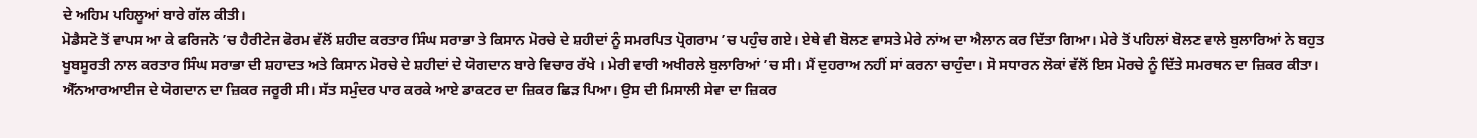ਦੇ ਅਹਿਮ ਪਹਿਲੂਆਂ ਬਾਰੇ ਗੱਲ ਕੀਤੀ।
ਮੋਡੈਸਟੋ ਤੋਂ ਵਾਪਸ ਆ ਕੇ ਫਰਿਜਨੋ ’ਚ ਹੈਰੀਟੇਜ ਫੋਰਮ ਵੱਲੋਂ ਸ਼ਹੀਦ ਕਰਤਾਰ ਸਿੰਘ ਸਰਾਭਾ ਤੇ ਕਿਸਾਨ ਮੋਰਚੇ ਦੇ ਸ਼ਹੀਦਾਂ ਨੂੰ ਸਮਰਪਿਤ ਪ੍ਰੋਗਰਾਮ ’ਚ ਪਹੁੰਚ ਗਏ। ਏਥੇ ਵੀ ਬੋਲਣ ਵਾਸਤੇ ਮੇਰੇ ਨਾਂਅ ਦਾ ਐਲਾਨ ਕਰ ਦਿੱਤਾ ਗਿਆ। ਮੇਰੇ ਤੋਂ ਪਹਿਲਾਂ ਬੋਲਣ ਵਾਲੇ ਬੁਲਾਰਿਆਂ ਨੇ ਬਹੁਤ ਖੂਬਸੂਰਤੀ ਨਾਲ ਕਰਤਾਰ ਸਿੰਘ ਸਰਾਭਾ ਦੀ ਸ਼ਹਾਦਤ ਅਤੇ ਕਿਸਾਨ ਮੋਰਚੇ ਦੇ ਸ਼ਹੀਦਾਂ ਦੇ ਯੋਗਦਾਨ ਬਾਰੇ ਵਿਚਾਰ ਰੱਖੇ । ਮੇਰੀ ਵਾਰੀ ਅਖੀਰਲੇ ਬੁਲਾਰਿਆਂ ’ਚ ਸੀ। ਮੈਂ ਦੁਹਰਾਅ ਨਹੀਂ ਸਾਂ ਕਰਨਾ ਚਾਹੁੰਦਾ। ਸੋ ਸਧਾਰਨ ਲੋਕਾਂ ਵੱਲੋਂ ਇਸ ਮੋਰਚੇ ਨੂੰ ਦਿੱਤੇ ਸਮਰਥਨ ਦਾ ਜ਼ਿਕਰ ਕੀਤਾ। ਐੱਨਆਰਆਈਜ ਦੇ ਯੋਗਦਾਨ ਦਾ ਜ਼ਿਕਰ ਜਰੂਰੀ ਸੀ। ਸੱਤ ਸਮੁੰਦਰ ਪਾਰ ਕਰਕੇ ਆਏ ਡਾਕਟਰ ਦਾ ਜ਼ਿਕਰ ਛਿੜ ਪਿਆ। ਉਸ ਦੀ ਮਿਸਾਲੀ ਸੇਵਾ ਦਾ ਜ਼ਿਕਰ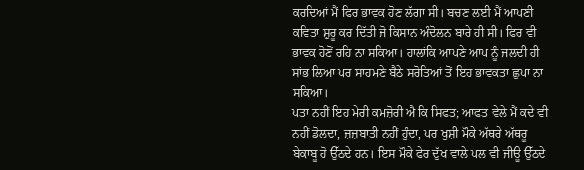ਕਰਦਿਆਂ ਮੈਂ ਫਿਰ ਭਾਵਕ ਹੋਣ ਲੱਗਾ ਸੀ। ਬਚਣ ਲਈ ਮੈਂ ਆਪਣੀ ਕਵਿਤਾ ਸ਼ੁਰੂ ਕਰ ਦਿੱਤੀ ਜੋ ਕਿਸਾਨ ਅੰਦੋਲਨ ਬਾਰੇ ਹੀ ਸੀ। ਫਿਰ ਵੀ ਭਾਵਕ ਹੋਣੋਂ ਰਹਿ ਨਾ ਸਕਿਆ। ਹਾਲਾਂਕਿ ਆਪਣੇ ਆਪ ਨੂੰ ਜਲਦੀ ਹੀ ਸਾਂਭ ਲਿਆ ਪਰ ਸਾਹਮਣੇ ਬੈਠੇ ਸਰੋਤਿਆਂ ਤੋਂ ਇਹ ਭਾਵਕਤਾ ਛੁਪਾ ਨਾ ਸਕਿਆ।
ਪਤਾ ਨਹੀਂ ਇਹ ਮੇਰੀ ਕਮਜ਼ੋਰੀ ਐ ਕਿ ਸਿਫਤ; ਆਫਤ ਵੇਲੇ ਮੈਂ ਕਦੇ ਵੀ ਨਹੀਂ ਡੋਲਦਾ, ਜ਼ਜ਼ਬਾਤੀ ਨਹੀਂ ਹੁੰਦਾ, ਪਰ ਖੁਸ਼ੀ ਮੌਕੇ ਅੱਥਰੇ ਅੱਥਰੂ ਬੇਕਾਬੂ ਹੋ ਉੱਠਦੇ ਹਨ। ਇਸ ਮੌਕੇ ਫੇਰ ਦੁੱਖ ਵਾਲੇ ਪਲ ਵੀ ਜੀਊ ਉੱਠਦੇ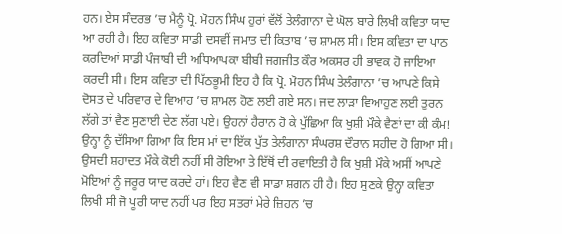ਹਨ। ਏਸ ਸੰਦਰਭ ’ਚ ਮੈਨੂੰ ਪ੍ਰੋ. ਮੋਹਨ ਸਿੰਘ ਹੁਰਾਂ ਵੱਲੋਂ ਤੇਲੰਗਾਨਾ ਦੇ ਘੋਲ ਬਾਰੇ ਲਿਖੀ ਕਵਿਤਾ ਯਾਦ ਆ ਰਹੀ ਹੈ। ਇਹ ਕਵਿਤਾ ਸਾਡੀ ਦਸਵੀਂ ਜਮਾਤ ਦੀ ਕਿਤਾਬ ’ਚ ਸ਼ਾਮਲ ਸੀ। ਇਸ ਕਵਿਤਾ ਦਾ ਪਾਠ ਕਰਦਿਆਂ ਸਾਡੀ ਪੰਜਾਬੀ ਦੀ ਅਧਿਆਪਕਾ ਬੀਬੀ ਜਗਜੀਤ ਕੌਰ ਅਕਸਰ ਹੀ ਭਾਵਕ ਹੋ ਜਾਇਆ ਕਰਦੀ ਸੀ। ਇਸ ਕਵਿਤਾ ਦੀ ਪਿੱਠਭੂਮੀ ਇਹ ਹੈ ਕਿ ਪ੍ਰੋ. ਮੋਹਨ ਸਿੰਘ ਤੇਲੰਗਾਨਾ ’ਚ ਆਪਣੇ ਕਿਸੇ ਦੋਸਤ ਦੇ ਪਰਿਵਾਰ ਦੇ ਵਿਆਹ ’ਚ ਸ਼ਾਮਲ ਹੋਣ ਲਈ ਗਏ ਸਨ। ਜਦ ਲਾੜਾ ਵਿਆਹੁਣ ਲਈ ਤੁਰਨ ਲੱਗੇ ਤਾਂ ਵੈਣ ਸੁਣਾਈ ਦੇਣ ਲੱਗ ਪਏ। ਉਹਨਾਂ ਹੈਰਾਨ ਹੋ ਕੇ ਪੁੱਛਿਆ ਕਿ ਖੁਸ਼ੀ ਮੌਕੇ ਵੈਣਾਂ ਦਾ ਕੀ ਕੰਮ! ਉਨ੍ਹਾ ਨੂੰ ਦੱਸਿਆ ਗਿਆ ਕਿ ਇਸ ਮਾਂ ਦਾ ਇੱਕ ਪੁੱਤ ਤੇਲੰਗਾਨਾ ਸੰਘਰਸ਼ ਦੌਰਾਨ ਸਹੀਦ ਹੋ ਗਿਆ ਸੀ। ਉਸਦੀ ਸ਼ਹਾਦਤ ਮੌਕੇ ਕੋਈ ਨਹੀਂ ਸੀ ਰੋਇਆ ਤੇ ਇੱਥੋਂ ਦੀ ਰਵਾਇਤੀ ਹੈ ਕਿ ਖੁਸ਼ੀ ਮੌਕੇ ਅਸੀਂ ਆਪਣੇ ਮੋਇਆਂ ਨੂੰ ਜਰੂਰ ਯਾਦ ਕਰਦੇ ਹਾਂ। ਇਹ ਵੈਣ ਵੀ ਸਾਡਾ ਸ਼ਗਨ ਹੀ ਹੈ। ਇਹ ਸੁਣਕੇ ਉਨ੍ਹਾ ਕਵਿਤਾ ਲਿਖੀ ਸੀ ਜੋ ਪੂਰੀ ਯਾਦ ਨਹੀਂ ਪਰ ਇਹ ਸਤਰਾਂ ਮੇਰੇ ਜ਼ਿਹਨ ’ਚ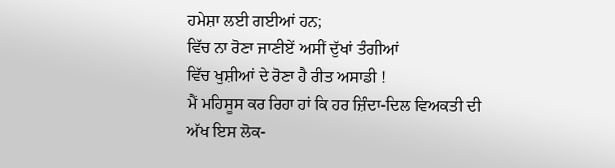ਹਮੇਸ਼ਾ ਲਈ ਗਈਆਂ ਹਨ;
ਵਿੱਚ ਨਾ ਰੋਣਾ ਜਾਣੀਏਂ ਅਸੀਂ ਦੁੱਖਾਂ ਤੰਗੀਆਂ
ਵਿੱਚ ਖੁਸ਼ੀਆਂ ਦੇ ਰੋਣਾ ਹੈ ਰੀਤ ਅਸਾਡੀ !
ਮੈਂ ਮਹਿਸੂਸ ਕਰ ਰਿਹਾ ਹਾਂ ਕਿ ਹਰ ਜ਼ਿੰਦਾ-ਦਿਲ ਵਿਅਕਤੀ ਦੀ ਅੱਖ ਇਸ ਲੋਕ-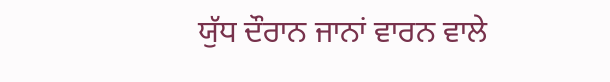ਯੁੱਧ ਦੌਰਾਨ ਜਾਨਾਂ ਵਾਰਨ ਵਾਲੇ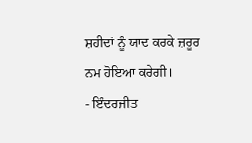ਸ਼ਹੀਦਾਂ ਨੂੰ ਯਾਦ ਕਰਕੇ ਜ਼ਰੂਰ ਨਮ ਹੋਇਆ ਕਰੇਗੀ।
- ਇੰਦਰਜੀਤ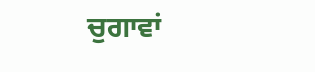ਚੁਗਾਵਾਂ